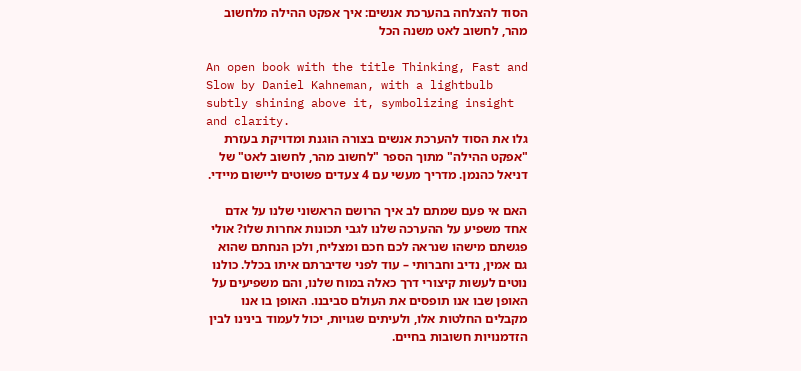הסוד להצלחה בהערכת אנשים: איך אפקט ההילה מלחשוב מהר, לחשוב לאט משנה הכל

An open book with the title Thinking, Fast and Slow by Daniel Kahneman, with a lightbulb subtly shining above it, symbolizing insight and clarity.
גלו את הסוד להערכת אנשים בצורה הוגנת ומדויקת בעזרת "אפקט ההילה" מתוך הספר "לחשוב מהר, לחשוב לאט" של דניאל כהנמן. מדריך מעשי עם 4 צעדים פשוטים ליישום מיידי.

האם אי פעם שמתם לב איך הרושם הראשוני שלנו על אדם אחד משפיע על ההערכה שלנו לגבי תכונות אחרות שלו? אולי פגשתם מישהו שנראה לכם חכם ומצליח, ולכן הנחתם שהוא גם אמין, נדיב וחברותי – עוד לפני שדיברתם איתו בכלל. כולנו נוטים לעשות קיצורי דרך כאלה במוח שלנו, והם משפיעים על האופן שבו אנו תופסים את העולם סביבנו. האופן בו אנו מקבלים החלטות אלו, ולעיתים שגויות, יכול לעמוד בינינו לבין הזדמנויות חשובות בחיים.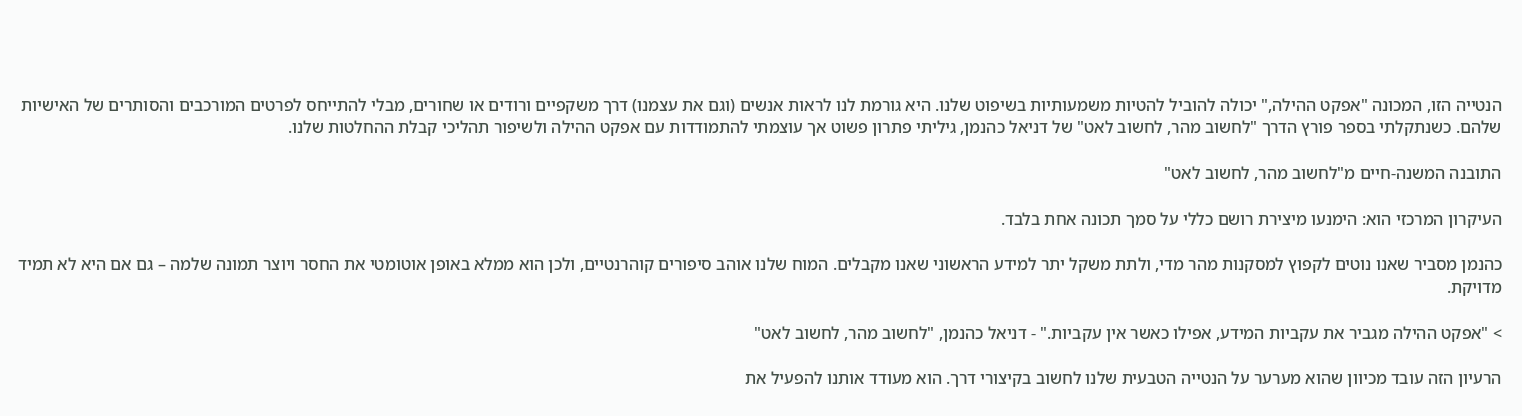הנטייה הזו, המכונה "אפקט ההילה," יכולה להוביל להטיות משמעותיות בשיפוט שלנו. היא גורמת לנו לראות אנשים (וגם את עצמנו) דרך משקפיים ורודים או שחורים, מבלי להתייחס לפרטים המורכבים והסותרים של האישיות שלהם. כשנתקלתי בספר פורץ הדרך "לחשוב מהר, לחשוב לאט" של דניאל כהנמן, גיליתי פתרון פשוט אך עוצמתי להתמודדות עם אפקט ההילה ולשיפור תהליכי קבלת ההחלטות שלנו.

התובנה המשנה-חיים מ"לחשוב מהר, לחשוב לאט"

העיקרון המרכזי הוא: הימנעו מיצירת רושם כללי על סמך תכונה אחת בלבד.

כהנמן מסביר שאנו נוטים לקפוץ למסקנות מהר מדי, ולתת משקל יתר למידע הראשוני שאנו מקבלים. המוח שלנו אוהב סיפורים קוהרנטיים, ולכן הוא ממלא באופן אוטומטי את החסר ויוצר תמונה שלמה – גם אם היא לא תמיד מדויקת.

> "אפקט ההילה מגביר את עקביות המידע, אפילו כאשר אין עקביות." - דניאל כהנמן, "לחשוב מהר, לחשוב לאט"

הרעיון הזה עובד מכיוון שהוא מערער על הנטייה הטבעית שלנו לחשוב בקיצורי דרך. הוא מעודד אותנו להפעיל את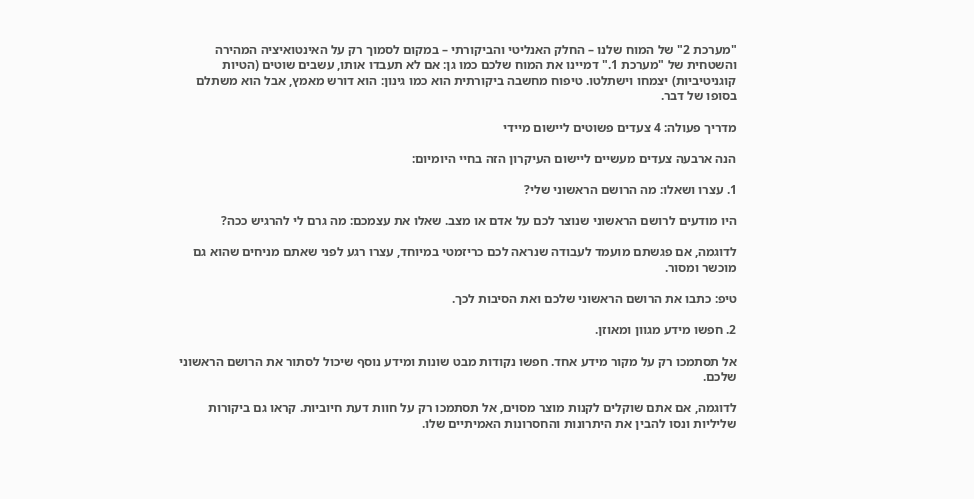"מערכת 2" של המוח שלנו – החלק האנליטי והביקורתי – במקום לסמוך רק על האינטואיציה המהירה והשטחית של "מערכת 1." דמיינו את המוח שלכם כמו גן: אם לא תעבדו אותו, עשבים שוטים (הטיות קוגניטיביות) יצמחו וישתלטו. טיפוח מחשבה ביקורתית הוא כמו גינון: הוא דורש מאמץ, אבל הוא משתלם בסופו של דבר.

מדריך פעולה: 4 צעדים פשוטים ליישום מיידי

הנה ארבעה צעדים מעשיים ליישום העיקרון הזה בחיי היומיום:

1. עצרו ושאלו: מה הרושם הראשוני שלי?

היו מודעים לרושם הראשוני שנוצר לכם על אדם או מצב. שאלו את עצמכם: מה גרם לי להרגיש ככה?

לדוגמה, אם פגשתם מועמד לעבודה שנראה לכם כריזמטי במיוחד, עצרו רגע לפני שאתם מניחים שהוא גם מוכשר ומסור.

טיפ: כתבו את הרושם הראשוני שלכם ואת הסיבות לכך.

2. חפשו מידע מגוון ומאוזן.

אל תסתמכו רק על מקור מידע אחד. חפשו נקודות מבט שונות ומידע נוסף שיכול לסתור את הרושם הראשוני שלכם.

לדוגמה, אם אתם שוקלים לקנות מוצר מסוים, אל תסתמכו רק על חוות דעת חיוביות. קראו גם ביקורות שליליות ונסו להבין את היתרונות והחסרונות האמיתיים שלו.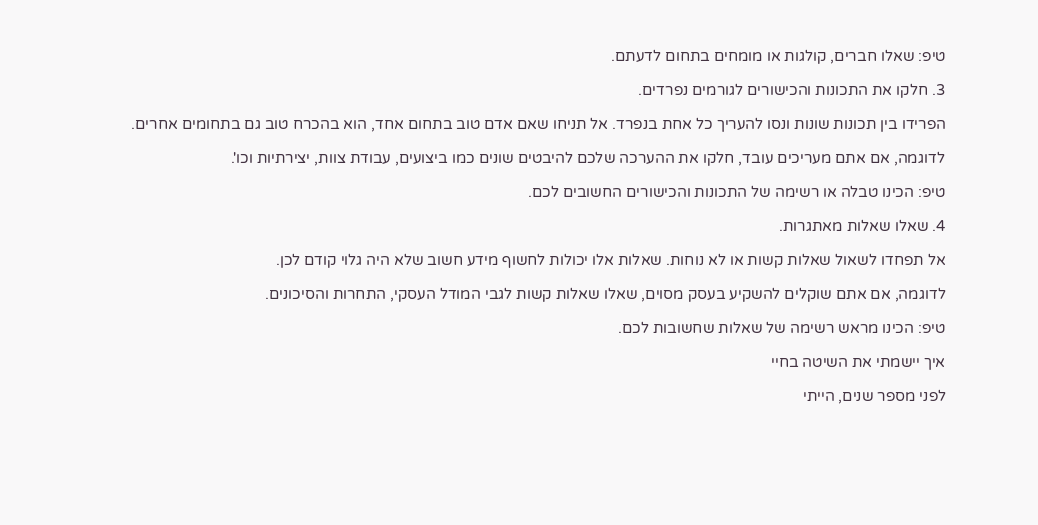טיפ: שאלו חברים, קולגות או מומחים בתחום לדעתם.

3. חלקו את התכונות והכישורים לגורמים נפרדים.

הפרידו בין תכונות שונות ונסו להעריך כל אחת בנפרד. אל תניחו שאם אדם טוב בתחום אחד, הוא בהכרח טוב גם בתחומים אחרים.

לדוגמה, אם אתם מעריכים עובד, חלקו את ההערכה שלכם להיבטים שונים כמו ביצועים, עבודת צוות, יצירתיות וכו'.

טיפ: הכינו טבלה או רשימה של התכונות והכישורים החשובים לכם.

4. שאלו שאלות מאתגרות.

אל תפחדו לשאול שאלות קשות או לא נוחות. שאלות אלו יכולות לחשוף מידע חשוב שלא היה גלוי קודם לכן.

לדוגמה, אם אתם שוקלים להשקיע בעסק מסוים, שאלו שאלות קשות לגבי המודל העסקי, התחרות והסיכונים.

טיפ: הכינו מראש רשימה של שאלות שחשובות לכם.

איך יישמתי את השיטה בחיי

לפני מספר שנים, הייתי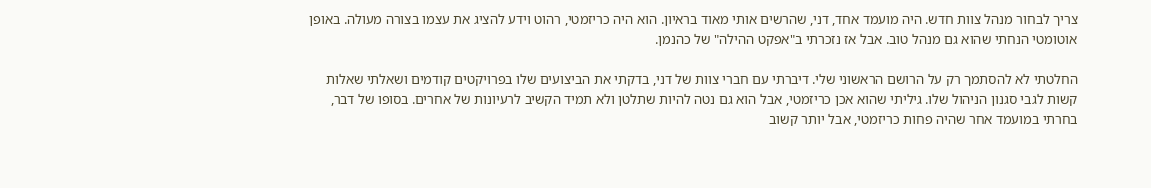צריך לבחור מנהל צוות חדש. היה מועמד אחד, דני, שהרשים אותי מאוד בראיון. הוא היה כריזמטי, רהוט וידע להציג את עצמו בצורה מעולה. באופן אוטומטי הנחתי שהוא גם מנהל טוב. אבל אז נזכרתי ב"אפקט ההילה" של כהנמן.

החלטתי לא להסתמך רק על הרושם הראשוני שלי. דיברתי עם חברי צוות של דני, בדקתי את הביצועים שלו בפרויקטים קודמים ושאלתי שאלות קשות לגבי סגנון הניהול שלו. גיליתי שהוא אכן כריזמטי, אבל הוא גם נטה להיות שתלטן ולא תמיד הקשיב לרעיונות של אחרים. בסופו של דבר, בחרתי במועמד אחר שהיה פחות כריזמטי, אבל יותר קשוב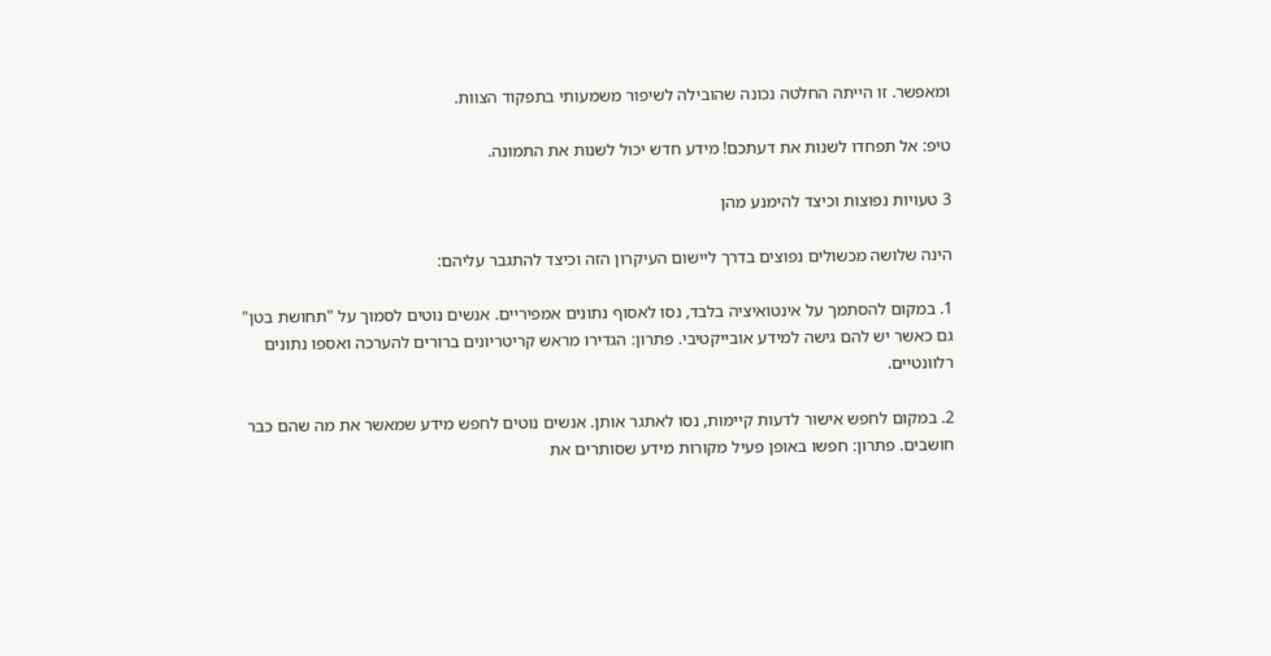ומאפשר. זו הייתה החלטה נכונה שהובילה לשיפור משמעותי בתפקוד הצוות.

טיפ: אל תפחדו לשנות את דעתכם! מידע חדש יכול לשנות את התמונה.

3 טעויות נפוצות וכיצד להימנע מהן

הינה שלושה מכשולים נפוצים בדרך ליישום העיקרון הזה וכיצד להתגבר עליהם:

1. במקום להסתמך על אינטואיציה בלבד, נסו לאסוף נתונים אמפיריים. אנשים נוטים לסמוך על "תחושת בטן" גם כאשר יש להם גישה למידע אובייקטיבי. פתרון: הגדירו מראש קריטריונים ברורים להערכה ואספו נתונים רלוונטיים.

2. במקום לחפש אישור לדעות קיימות, נסו לאתגר אותן. אנשים נוטים לחפש מידע שמאשר את מה שהם כבר חושבים. פתרון: חפשו באופן פעיל מקורות מידע שסותרים את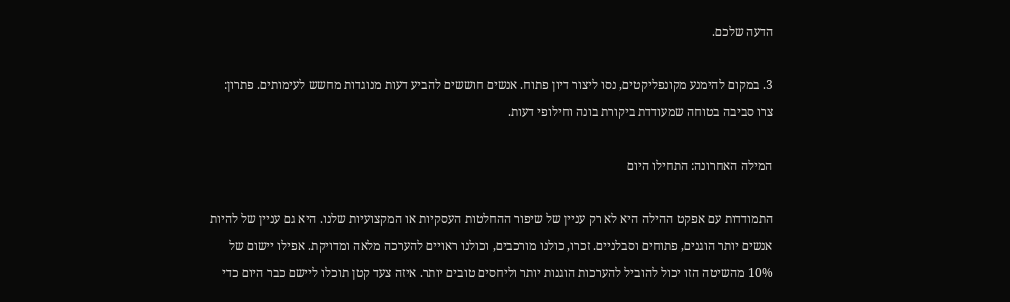הדעה שלכם.

3. במקום להימנע מקונפליקטים, נסו ליצור דיון פתוח. אנשים חוששים להביע דעות מנוגדות מחשש לעימותים. פתרון: צרו סביבה בטוחה שמעודדת ביקורת בונה וחילופי דעות.

המילה האחרונה: התחילו היום

התמודדות עם אפקט ההילה היא לא רק עניין של שיפור ההחלטות העסקיות או המקצועיות שלנו. היא גם עניין של להיות אנשים יותר הוגנים, פתוחים וסבלניים. זכרו, כולנו מורכבים, וכולנו ראויים להערכה מלאה ומדויקת. אפילו יישום של 10% מהשיטה הזו יכול להוביל להערכות הוגנות יותר וליחסים טובים יותר. איזה צעד קטן תוכלו ליישם כבר היום כדי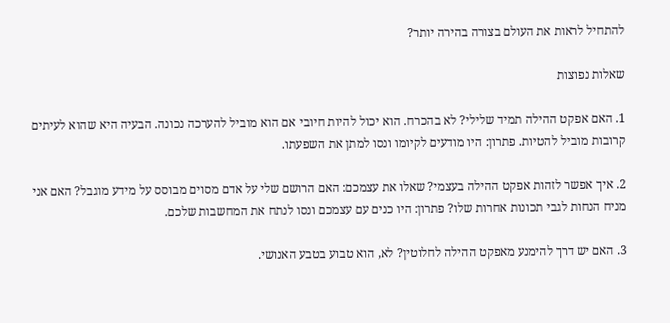להתחיל לראות את העולם בצורה בהירה יותר?

שאלות נפוצות

1. האם אפקט ההילה תמיד שלילי? לא בהכרח. הוא יכול להיות חיובי אם הוא מוביל להערכה נכונה. הבעיה היא שהוא לעיתים קרובות מוביל להטיות. פתרון: היו מודעים לקיומו ונסו למתן את השפעתו.

2. איך אפשר לזהות אפקט ההילה בעצמי? שאלו את עצמכם: האם הרושם שלי על אדם מסוים מבוסס על מידע מוגבל? האם אני מניח הנחות לגבי תכונות אחרות שלו? פתרון: היו כנים עם עצמכם ונסו לנתח את המחשבות שלכם.

3. האם יש דרך להימנע מאפקט ההילה לחלוטין? לא, הוא טבוע בטבע האנושי.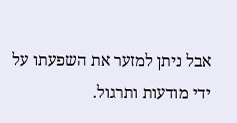אבל ניתן למזער את השפעתו על ידי מודעות ותרגול.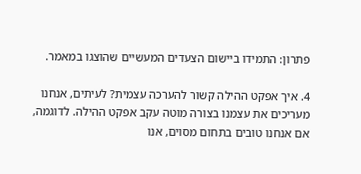פתרון: התמידו ביישום הצעדים המעשיים שהוצגו במאמר.

4. איך אפקט ההילה קשור להערכה עצמית? לעיתים, אנחנו מעריכים את עצמנו בצורה מוטה עקב אפקט ההילה. לדוגמה, אם אנחנו טובים בתחום מסוים, אנו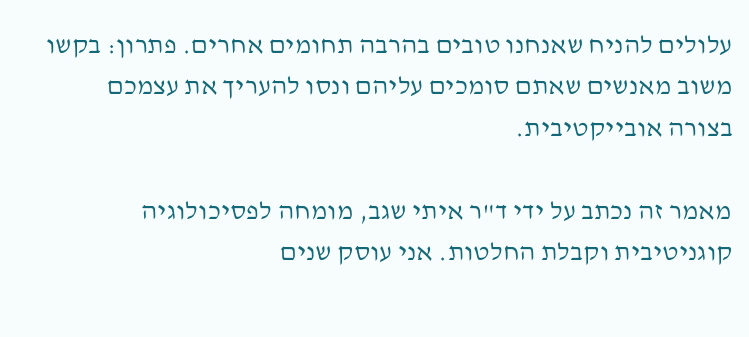עלולים להניח שאנחנו טובים בהרבה תחומים אחרים. פתרון: בקשו משוב מאנשים שאתם סומכים עליהם ונסו להעריך את עצמכם בצורה אובייקטיבית.

מאמר זה נכתב על ידי ד"ר איתי שגב, מומחה לפסיכולוגיה קוגניטיבית וקבלת החלטות. אני עוסק שנים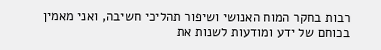רבות בחקר המוח האנושי ושיפור תהליכי חשיבה, ואני מאמין בכוחם של ידע ומודעות לשנות את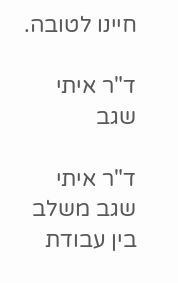חיינו לטובה.

ד"ר איתי שגב

ד"ר איתי שגב משלב בין עבודת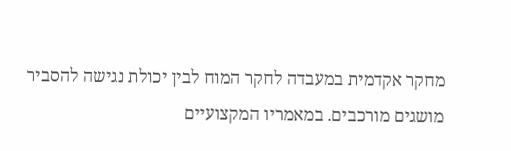מחקר אקדמית במעבדה לחקר המוח לבין יכולת נגישה להסביר מושגים מורכבים. במאמריו המקצועיים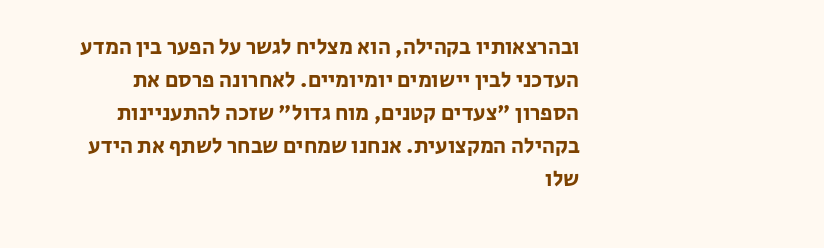ובהרצאותיו בקהילה, הוא מצליח לגשר על הפער בין המדע העדכני לבין יישומים יומיומיים. לאחרונה פרסם את הספרון "צעדים קטנים, מוח גדול" שזכה להתעניינות בקהילה המקצועית. אנחנו שמחים שבחר לשתף את הידע שלו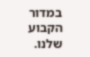במדור הקבוע שלנו.